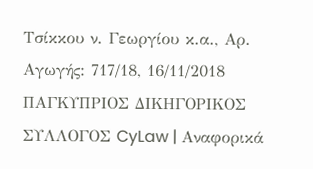Τσίκκου ν. Γεωργίου κ.α., Aρ. Αγωγής: 717/18, 16/11/2018 ΠΑΓΚΥΠΡΙΟΣ ΔΙΚΗΓΟΡΙΚΟΣ ΣΥΛΛΟΓΟΣ CyLaw | Αναφορικά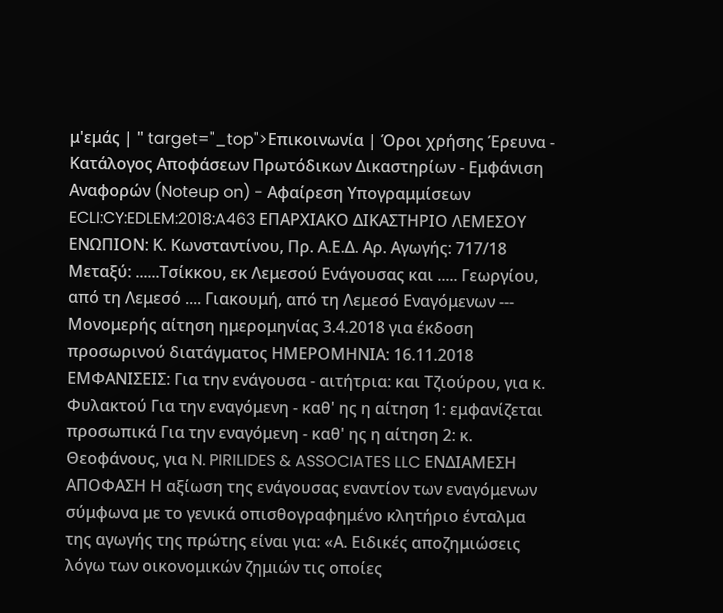μ'εμάς | " target="_top">Επικοινωνία | Όροι χρήσης Έρευνα - Κατάλογος Αποφάσεων Πρωτόδικων Δικαστηρίων - Εμφάνιση Αναφορών (Noteup on) - Αφαίρεση Υπογραμμίσεων ECLI:CY:EDLEM:2018:A463 ΕΠΑΡΧΙΑΚΟ ΔΙΚΑΣΤΗΡΙΟ ΛΕΜΕΣΟΥ ΕΝΩΠΙΟΝ: Κ. Κωνσταντίνου, Πρ. Α.Ε.Δ. Aρ. Αγωγής: 717/18 Μεταξύ: ......Τσίκκου, εκ Λεμεσού Ενάγουσας και ..... Γεωργίου, από τη Λεμεσό .... Γιακουμή, από τη Λεμεσό Εναγόμενων --- Μονομερής αίτηση ημερομηνίας 3.4.2018 για έκδοση προσωρινού διατάγματος ΗΜΕΡΟΜΗΝΙΑ: 16.11.2018 ΕΜΦΑΝΙΣΕΙΣ: Για την ενάγουσα - αιτήτρια: και Τζιούρου, για κ. Φυλακτού Για την εναγόμενη - καθ' ης η αίτηση 1: εμφανίζεται προσωπικά Για την εναγόμενη - καθ' ης η αίτηση 2: κ. Θεοφάνους, για N. PIRILIDES & ASSOCIATES LLC ΕΝΔΙΑΜΕΣΗ ΑΠΟΦΑΣΗ Η αξίωση της ενάγουσας εναντίον των εναγόμενων σύμφωνα με το γενικά οπισθογραφημένο κλητήριο ένταλμα της αγωγής της πρώτης είναι για: «Α. Ειδικές αποζημιώσεις λόγω των οικονομικών ζημιών τις οποίες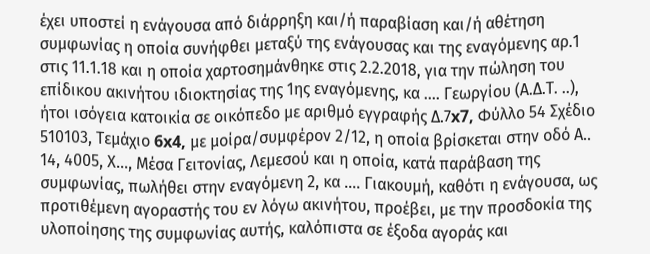έχει υποστεί η ενάγουσα από διάρρηξη και/ή παραβίαση και/ή αθέτηση συμφωνίας η οποία συνήφθει μεταξύ της ενάγουσας και της εναγόμενης αρ.1 στις 11.1.18 και η οποία χαρτοσημάνθηκε στις 2.2.2018, για την πώληση του επίδικου ακινήτου ιδιοκτησίας της 1ης εναγόμενης, κα .... Γεωργίου (Α.Δ.Τ. ..), ήτοι ισόγεια κατοικία σε οικόπεδο με αριθμό εγγραφής Δ.7x7, Φύλλο 54 Σχέδιο 510103, Τεμάχιο 6x4, με μοίρα/συμφέρον 2/12, η οποία βρίσκεται στην οδό Α.. 14, 4005, Χ..., Μέσα Γειτονίας, Λεμεσού και η οποία, κατά παράβαση της συμφωνίας, πωλήθει στην εναγόμενη 2, κα .... Γιακουμή, καθότι η ενάγουσα, ως προτιθέμενη αγοραστής του εν λόγω ακινήτου, προέβει, με την προσδοκία της υλοποίησης της συμφωνίας αυτής, καλόπιστα σε έξοδα αγοράς και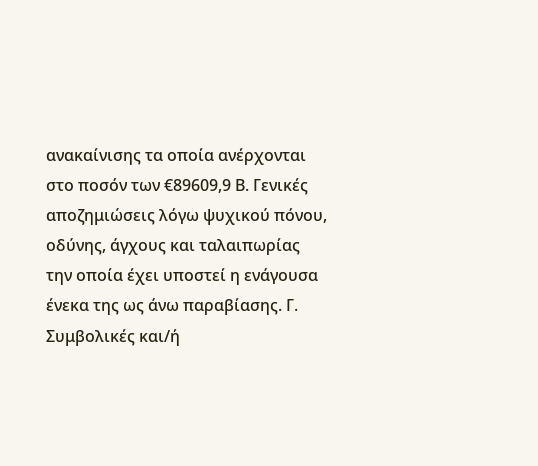ανακαίνισης τα οποία ανέρχονται στο ποσόν των €89609,9 Β. Γενικές αποζημιώσεις λόγω ψυχικού πόνου, οδύνης, άγχους και ταλαιπωρίας την οποία έχει υποστεί η ενάγουσα ένεκα της ως άνω παραβίασης. Γ. Συμβολικές και/ή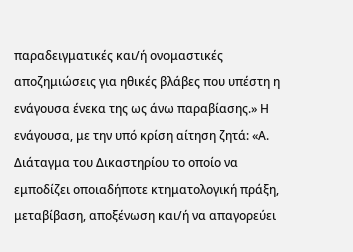παραδειγματικές και/ή ονομαστικές αποζημιώσεις για ηθικές βλάβες που υπέστη η ενάγουσα ένεκα της ως άνω παραβίασης.» Η ενάγουσα, με την υπό κρίση αίτηση ζητά: «Α. Διάταγμα του Δικαστηρίου το οποίο να εμποδίζει οποιαδήποτε κτηματολογική πράξη, μεταβίβαση, αποξένωση και/ή να απαγορεύει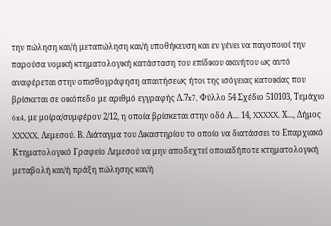την πώληση και/ή μεταπώληση και/ή υποθήκευση και εν γένει να παγοποιοί την παρούσα νομική κτηματολογική κατάσταση του επίδικου ακινήτου ως αυτό αναφέρεται στην οπισθογράφηση απαιτήσεως ήτοι της ισόγειας κατοικίας που βρίσκεται σε οικόπεδο με αριθμό εγγραφής Δ.7x7, Φύλλο 54 Σχέδιο 510103, Τεμάχιο 6x4, με μοίρα/συμφέρον 2/12, η οποία βρίσκεται στην οδό Α... 14, XXXXX, Χ..., Δήμος XXXXX, Λεμεσού. Β. Διάταγμα του Δικαστηρίου το οποίο να διατάσσει το Επαρχιακό Κτηματολογικό Γραφείο Λεμεσού να μην αποδεχτεί οποιαδήποτε κτηματολογική μεταβολή και/ή πράξη πώλησης και/ή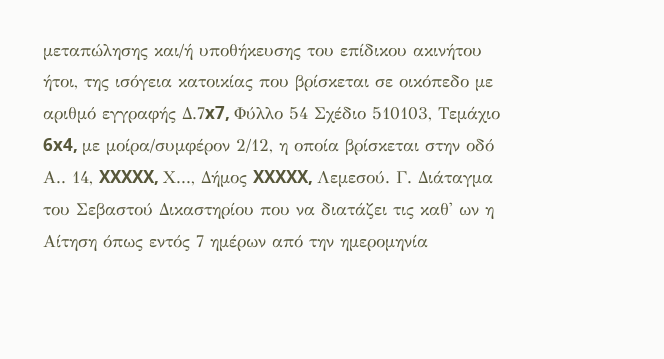μεταπώλησης και/ή υποθήκευσης του επίδικου ακινήτου ήτοι, της ισόγεια κατοικίας που βρίσκεται σε οικόπεδο με αριθμό εγγραφής Δ.7x7, Φύλλο 54 Σχέδιο 510103, Τεμάχιο 6x4, με μοίρα/συμφέρον 2/12, η οποία βρίσκεται στην οδό Α.. 14, XXXXX, Χ..., Δήμος XXXXX, Λεμεσού. Γ. Διάταγμα του Σεβαστού Δικαστηρίου που να διατάζει τις καθ' ων η Αίτηση όπως εντός 7 ημέρων από την ημερομηνία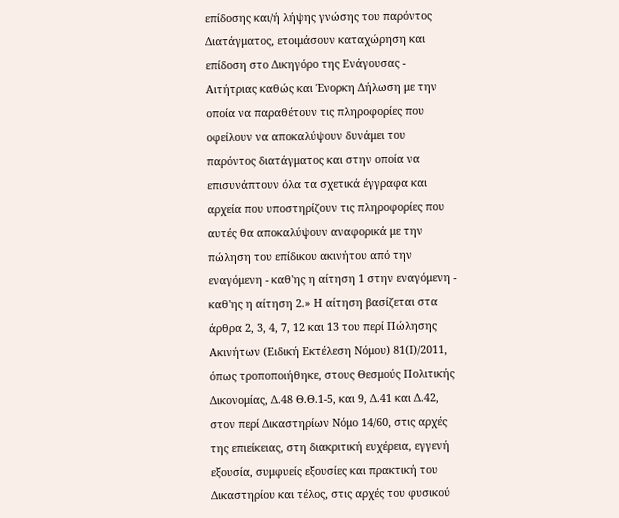επίδοσης και/ή λήψης γνώσης του παρόντος Διατάγματος, ετοιμάσουν καταχώρηση και επίδοση στο Δικηγόρο της Ενάγουσας - Αιτήτριας καθώς και Ένορκη Δήλωση με την οποία να παραθέτουν τις πληροφορίες που οφείλουν να αποκαλύψουν δυνάμει του παρόντος διατάγματος και στην οποία να επισυνάπτουν όλα τα σχετικά έγγραφα και αρχεία που υποστηρίζουν τις πληροφορίες που αυτές θα αποκαλύψουν αναφορικά με την πώληση του επίδικου ακινήτου από την εναγόμενη - καθ'ης η αίτηση 1 στην εναγόμενη - καθ'ης η αίτηση 2.» Η αίτηση βασίζεται στα άρθρα 2, 3, 4, 7, 12 και 13 του περί Πώλησης Ακινήτων (Ειδική Εκτέλεση Νόμου) 81(Ι)/2011, όπως τροποποιήθηκε, στους Θεσμούς Πολιτικής Δικονομίας, Δ.48 Θ.Θ.1-5, και 9, Δ.41 και Δ.42, στον περί Δικαστηρίων Νόμο 14/60, στις αρχές της επιείκειας, στη διακριτική ευχέρεια, εγγενή εξουσία, συμφυείς εξουσίες και πρακτική του Δικαστηρίου και τέλος, στις αρχές του φυσικού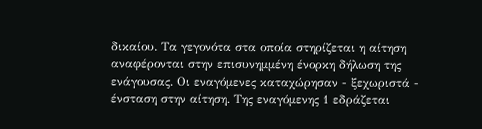δικαίου. Τα γεγονότα στα οποία στηρίζεται η αίτηση αναφέρονται στην επισυνημμένη ένορκη δήλωση της ενάγουσας. Οι εναγόμενες καταχώρησαν - ξεχωριστά - ένσταση στην αίτηση. Της εναγόμενης 1 εδράζεται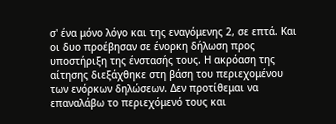σ' ένα μόνο λόγο και της εναγόμενης 2, σε επτά. Και οι δυο προέβησαν σε ένορκη δήλωση προς υποστήριξη της ένστασής τους. Η ακρόαση της αίτησης διεξάχθηκε στη βάση του περιεχομένου των ενόρκων δηλώσεων. Δεν προτίθεμαι να επαναλάβω το περιεχόμενό τους και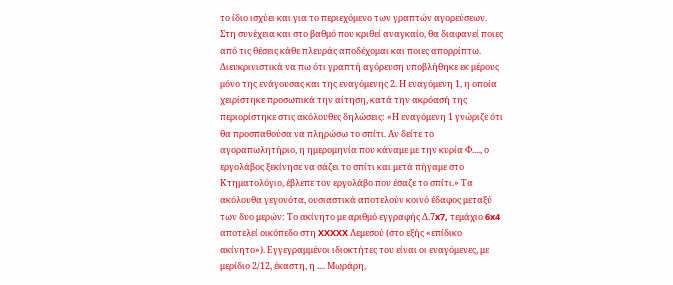το ίδιο ισχύει και για το περιεχόμενο των γραπτών αγορεύσεων. Στη συνέχεια και στο βαθμό που κριθεί αναγκαίο, θα διαφανεί ποιες από τις θέσεις κάθε πλευράς αποδέχομαι και ποιες απορρίπτω. Διευκρινιστικά να πω ότι γραπτή αγόρευση υποβλήθηκε εκ μέρους μόνο της ενάγουσας και της εναγόμενης 2. Η εναγόμενη 1, η οποία χειρίστηκε προσωπικά την αίτηση, κατά την ακρόασή της περιορίστηκε στις ακόλουθες δηλώσεις: «Η εναγόμενη 1 γνώριζε ότι θα προσπαθούσα να πληρώσω το σπίτι. Αν δείτε το αγοραπωλητήριο, η ημερομηνία που κάναμε με την κυρία Φ...., ο εργολάβος ξεκίνησε να σάζει το σπίτι και μετά πήγαμε στο Κτηματολόγιο, έβλεπε τον εργολάβο που έσαζε το σπίτι.» Τα ακόλουθα γεγονότα, ουσιαστικά αποτελούν κοινό έδαφος μεταξύ των δυο μερών: Το ακίνητο με αριθμό εγγραφής Δ.7x7, τεμάχιο 6x4 αποτελεί οικόπεδο στη XXXXX Λεμεσού (στο εξής «επίδικο ακίνητο»). Εγγεγραμμένοι ιδιοκτήτες του είναι οι εναγόμενες, με μερίδιο 2/12, έκαστη, η .... Μωράρη,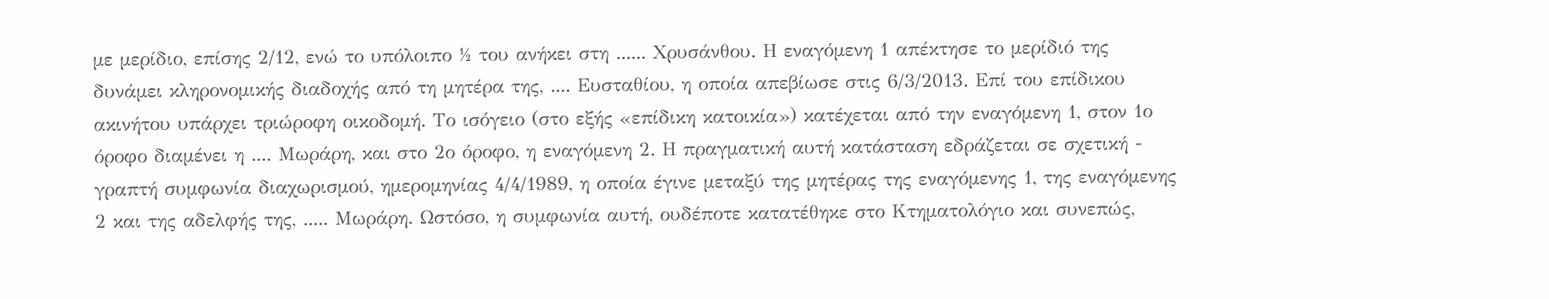με μερίδιο, επίσης 2/12, ενώ το υπόλοιπο ½ του ανήκει στη ...... Χρυσάνθου. Η εναγόμενη 1 απέκτησε το μερίδιό της δυνάμει κληρονομικής διαδοχής από τη μητέρα της, .... Ευσταθίου, η οποία απεβίωσε στις 6/3/2013. Επί του επίδικου ακινήτου υπάρχει τριώροφη οικοδομή. Το ισόγειο (στο εξής «επίδικη κατοικία») κατέχεται από την εναγόμενη 1, στον 1ο όροφο διαμένει η .... Μωράρη, και στο 2ο όροφο, η εναγόμενη 2. Η πραγματική αυτή κατάσταση εδράζεται σε σχετική - γραπτή συμφωνία διαχωρισμού, ημερομηνίας 4/4/1989, η οποία έγινε μεταξύ της μητέρας της εναγόμενης 1, της εναγόμενης 2 και της αδελφής της, ..... Μωράρη. Ωστόσο, η συμφωνία αυτή, ουδέποτε κατατέθηκε στο Κτηματολόγιο και συνεπώς,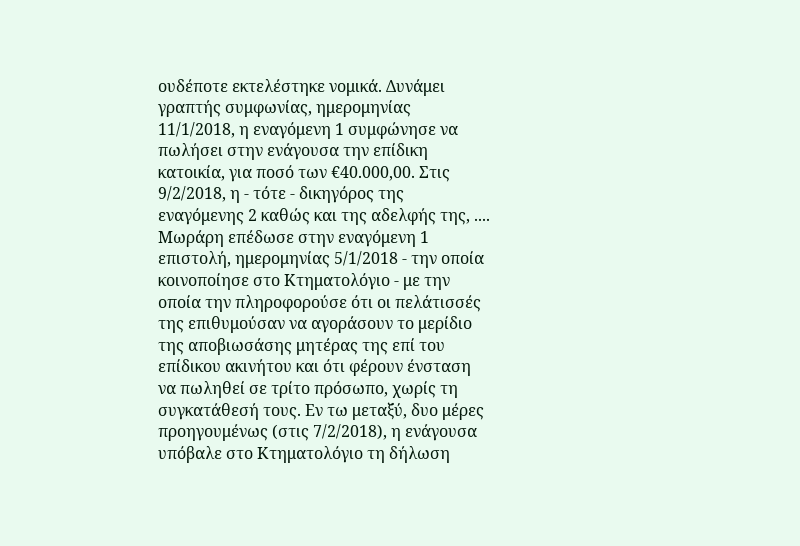ουδέποτε εκτελέστηκε νομικά. Δυνάμει γραπτής συμφωνίας, ημερομηνίας 11/1/2018, η εναγόμενη 1 συμφώνησε να πωλήσει στην ενάγουσα την επίδικη κατοικία, για ποσό των €40.000,00. Στις 9/2/2018, η - τότε - δικηγόρος της εναγόμενης 2 καθώς και της αδελφής της, .... Μωράρη επέδωσε στην εναγόμενη 1 επιστολή, ημερομηνίας 5/1/2018 - την οποία κοινοποίησε στο Κτηματολόγιο - με την οποία την πληροφορούσε ότι οι πελάτισσές της επιθυμούσαν να αγοράσουν το μερίδιο της αποβιωσάσης μητέρας της επί του επίδικου ακινήτου και ότι φέρουν ένσταση να πωληθεί σε τρίτο πρόσωπο, χωρίς τη συγκατάθεσή τους. Εν τω μεταξύ, δυο μέρες προηγουμένως (στις 7/2/2018), η ενάγουσα υπόβαλε στο Κτηματολόγιο τη δήλωση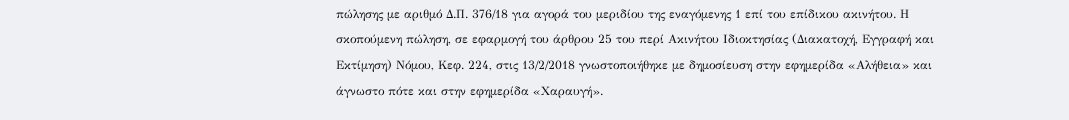πώλησης με αριθμό Δ.Π. 376/18 για αγορά του μεριδίου της εναγόμενης 1 επί του επίδικου ακινήτου. Η σκοπούμενη πώληση, σε εφαρμογή του άρθρου 25 του περί Ακινήτου Ιδιοκτησίας (Διακατοχή, Εγγραφή και Εκτίμηση) Νόμου, Κεφ. 224, στις 13/2/2018 γνωστοποιήθηκε με δημοσίευση στην εφημερίδα «Αλήθεια» και άγνωστο πότε και στην εφημερίδα «Χαραυγή».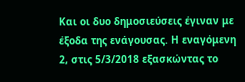Και οι δυο δημοσιεύσεις έγιναν με έξοδα της ενάγουσας. Η εναγόμενη 2, στις 5/3/2018 εξασκώντας το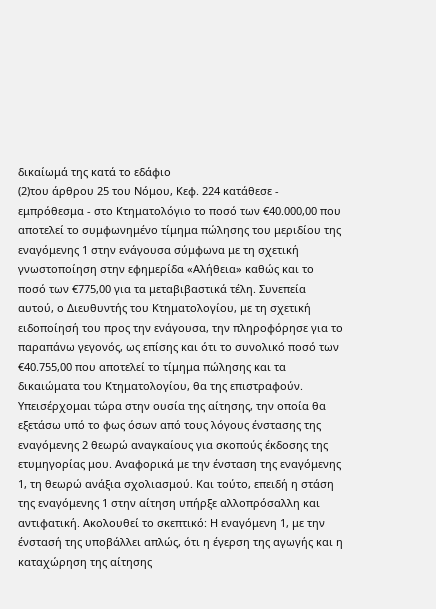δικαίωμά της κατά το εδάφιο
(2)του άρθρου 25 του Νόμου, Κεφ. 224 κατάθεσε - εμπρόθεσμα - στο Κτηματολόγιο το ποσό των €40.000,00 που αποτελεί το συμφωνημένο τίμημα πώλησης του μεριδίου της εναγόμενης 1 στην ενάγουσα σύμφωνα με τη σχετική γνωστοποίηση στην εφημερίδα «Αλήθεια» καθώς και το ποσό των €775,00 για τα μεταβιβαστικά τέλη. Συνεπεία αυτού, ο Διευθυντής του Κτηματολογίου, με τη σχετική ειδοποίησή του προς την ενάγουσα, την πληροφόρησε για το παραπάνω γεγονός, ως επίσης και ότι το συνολικό ποσό των €40.755,00 που αποτελεί το τίμημα πώλησης και τα δικαιώματα του Κτηματολογίου, θα της επιστραφούν. Υπεισέρχομαι τώρα στην ουσία της αίτησης, την οποία θα εξετάσω υπό το φως όσων από τους λόγους ένστασης της εναγόμενης 2 θεωρώ αναγκαίους για σκοπούς έκδοσης της ετυμηγορίας μου. Αναφορικά με την ένσταση της εναγόμενης 1, τη θεωρώ ανάξια σχολιασμού. Και τούτο, επειδή η στάση της εναγόμενης 1 στην αίτηση υπήρξε αλλοπρόσαλλη και αντιφατική. Ακολουθεί το σκεπτικό: Η εναγόμενη 1, με την ένστασή της υποβάλλει απλώς, ότι η έγερση της αγωγής και η καταχώρηση της αίτησης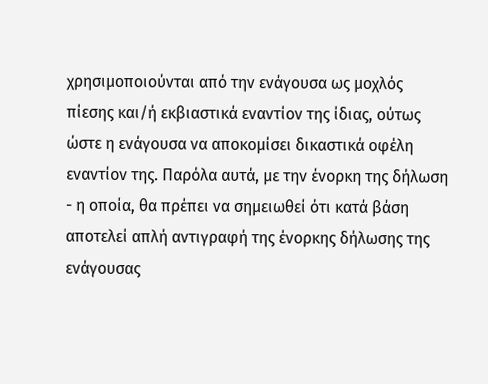χρησιμοποιούνται από την ενάγουσα ως μοχλός πίεσης και/ή εκβιαστικά εναντίον της ίδιας, ούτως ώστε η ενάγουσα να αποκομίσει δικαστικά οφέλη εναντίον της. Παρόλα αυτά, με την ένορκη της δήλωση - η οποία, θα πρέπει να σημειωθεί ότι κατά βάση αποτελεί απλή αντιγραφή της ένορκης δήλωσης της ενάγουσας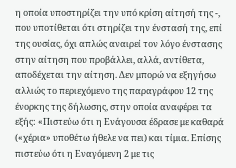η οποία υποστηρίζει την υπό κρίση αίτησή της -, που υποτίθεται ότι στηρίζει την ένστασή της, επί της ουσίας, όχι απλώς αναιρεί τον λόγο ένστασης στην αίτηση που προβάλλει, αλλά, αντίθετα, αποδέχεται την αίτηση. Δεν μπορώ να εξηγήσω αλλιώς το περιεχόμενο της παραγράφου 12 της ένορκης της δήλωσης, στην οποία αναφέρει τα εξής: «Πιστεύω ότι η Ενάγουσα έδρασε με καθαρά («χέρια» υποθέτω ήθελε να πει) και τίμια. Επίσης πιστεύω ότι η Εναγόμενη 2 με τις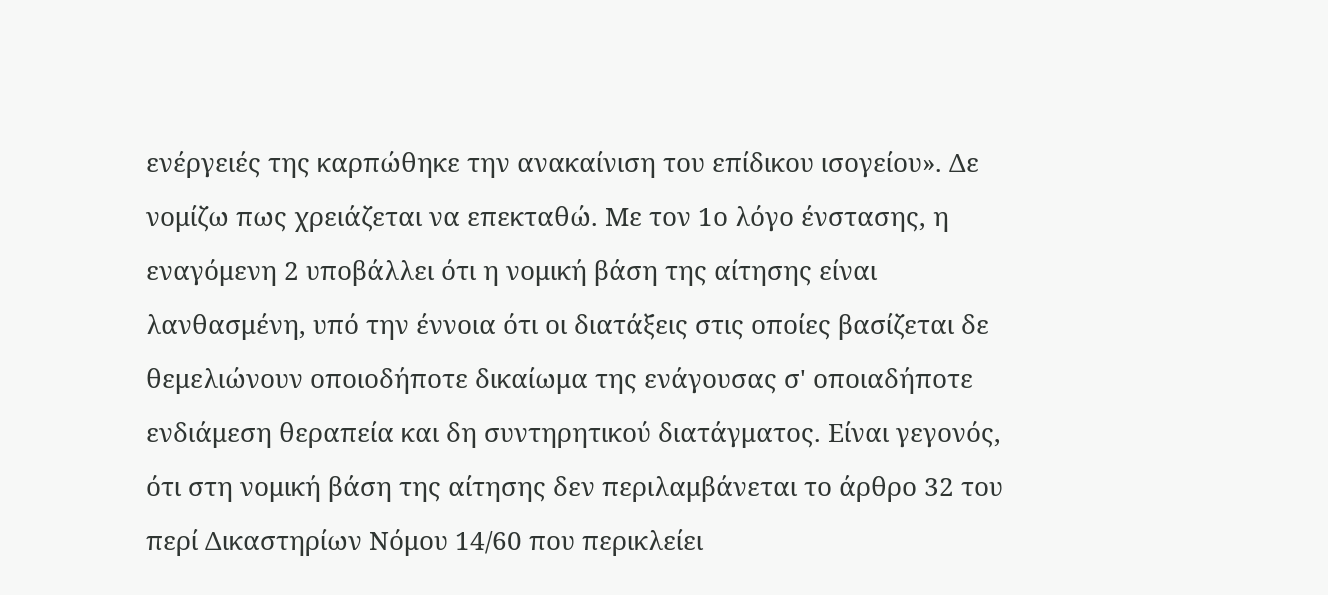ενέργειές της καρπώθηκε την ανακαίνιση του επίδικου ισογείου». Δε νομίζω πως χρειάζεται να επεκταθώ. Με τον 1ο λόγο ένστασης, η εναγόμενη 2 υποβάλλει ότι η νομική βάση της αίτησης είναι λανθασμένη, υπό την έννοια ότι οι διατάξεις στις οποίες βασίζεται δε θεμελιώνουν οποιοδήποτε δικαίωμα της ενάγουσας σ' οποιαδήποτε ενδιάμεση θεραπεία και δη συντηρητικού διατάγματος. Είναι γεγονός, ότι στη νομική βάση της αίτησης δεν περιλαμβάνεται το άρθρο 32 του περί Δικαστηρίων Νόμου 14/60 που περικλείει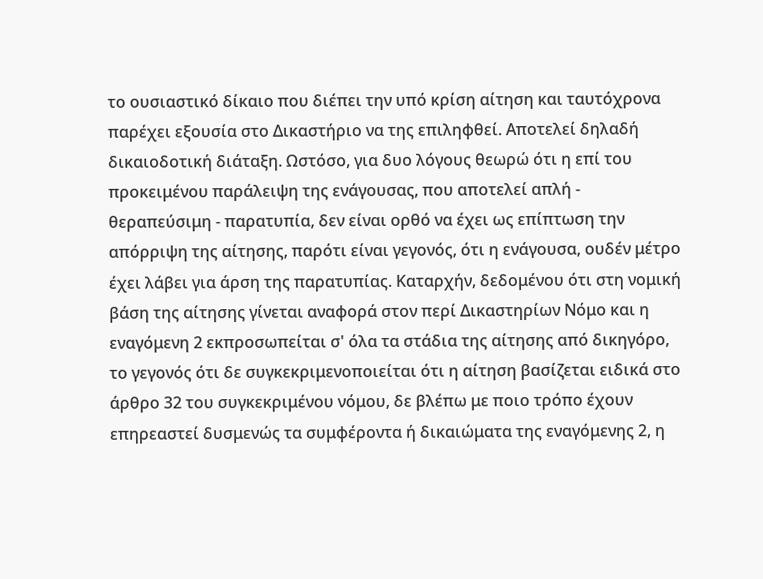το ουσιαστικό δίκαιο που διέπει την υπό κρίση αίτηση και ταυτόχρονα παρέχει εξουσία στο Δικαστήριο να της επιληφθεί. Αποτελεί δηλαδή δικαιοδοτική διάταξη. Ωστόσο, για δυο λόγους θεωρώ ότι η επί του προκειμένου παράλειψη της ενάγουσας, που αποτελεί απλή - θεραπεύσιμη - παρατυπία, δεν είναι ορθό να έχει ως επίπτωση την απόρριψη της αίτησης, παρότι είναι γεγονός, ότι η ενάγουσα, ουδέν μέτρο έχει λάβει για άρση της παρατυπίας. Καταρχήν, δεδομένου ότι στη νομική βάση της αίτησης γίνεται αναφορά στον περί Δικαστηρίων Νόμο και η εναγόμενη 2 εκπροσωπείται σ' όλα τα στάδια της αίτησης από δικηγόρο, το γεγονός ότι δε συγκεκριμενοποιείται ότι η αίτηση βασίζεται ειδικά στο άρθρο 32 του συγκεκριμένου νόμου, δε βλέπω με ποιο τρόπο έχουν επηρεαστεί δυσμενώς τα συμφέροντα ή δικαιώματα της εναγόμενης 2, η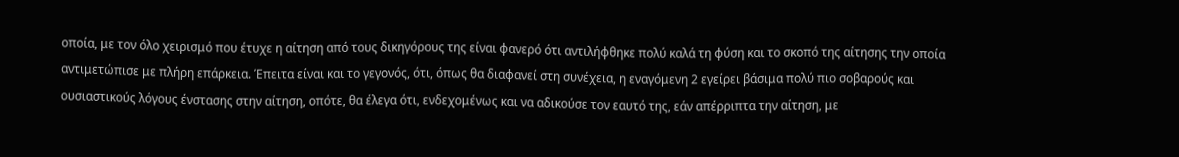οποία, με τον όλο χειρισμό που έτυχε η αίτηση από τους δικηγόρους της είναι φανερό ότι αντιλήφθηκε πολύ καλά τη φύση και το σκοπό της αίτησης την οποία αντιμετώπισε με πλήρη επάρκεια. Έπειτα είναι και το γεγονός, ότι, όπως θα διαφανεί στη συνέχεια, η εναγόμενη 2 εγείρει βάσιμα πολύ πιο σοβαρούς και ουσιαστικούς λόγους ένστασης στην αίτηση, οπότε, θα έλεγα ότι, ενδεχομένως και να αδικούσε τον εαυτό της, εάν απέρριπτα την αίτηση, με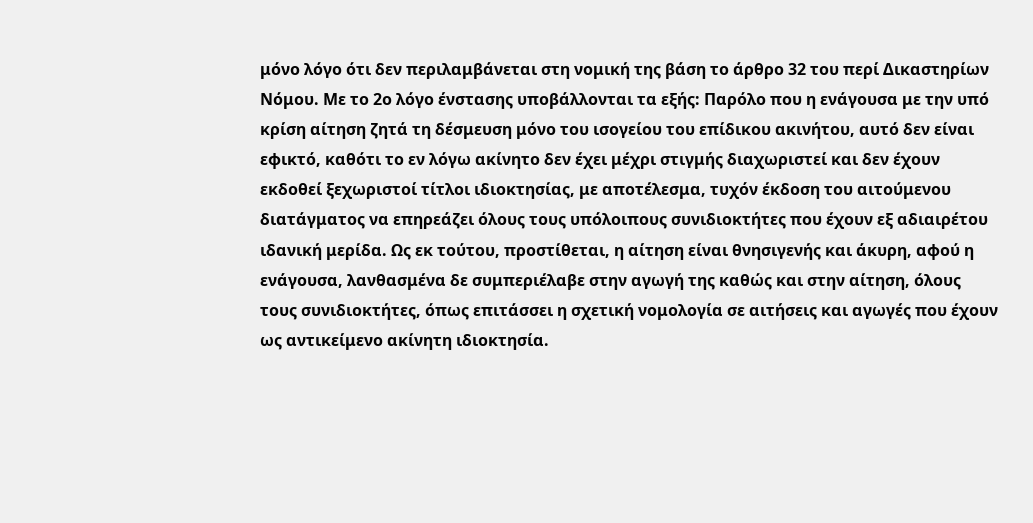μόνο λόγο ότι δεν περιλαμβάνεται στη νομική της βάση το άρθρο 32 του περί Δικαστηρίων Νόμου. Με το 2ο λόγο ένστασης υποβάλλονται τα εξής: Παρόλο που η ενάγουσα με την υπό κρίση αίτηση ζητά τη δέσμευση μόνο του ισογείου του επίδικου ακινήτου, αυτό δεν είναι εφικτό, καθότι το εν λόγω ακίνητο δεν έχει μέχρι στιγμής διαχωριστεί και δεν έχουν εκδοθεί ξεχωριστοί τίτλοι ιδιοκτησίας, με αποτέλεσμα, τυχόν έκδοση του αιτούμενου διατάγματος να επηρεάζει όλους τους υπόλοιπους συνιδιοκτήτες που έχουν εξ αδιαιρέτου ιδανική μερίδα. Ως εκ τούτου, προστίθεται, η αίτηση είναι θνησιγενής και άκυρη, αφού η ενάγουσα, λανθασμένα δε συμπεριέλαβε στην αγωγή της καθώς και στην αίτηση, όλους τους συνιδιοκτήτες, όπως επιτάσσει η σχετική νομολογία σε αιτήσεις και αγωγές που έχουν ως αντικείμενο ακίνητη ιδιοκτησία.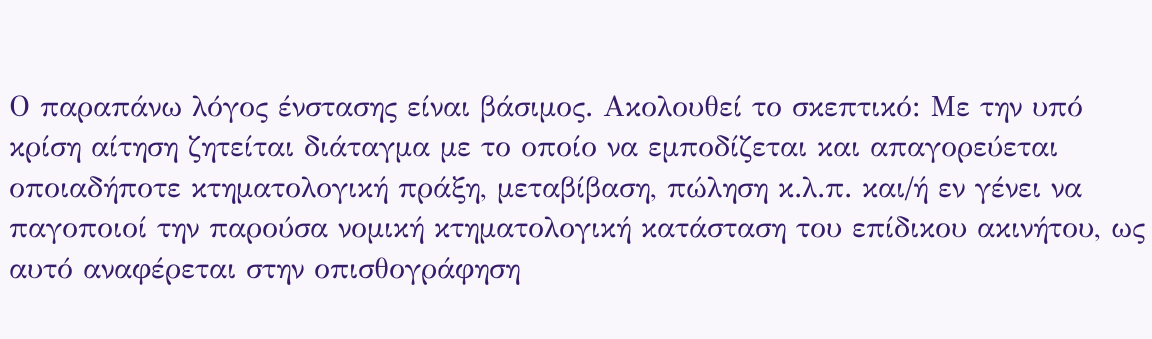Ο παραπάνω λόγος ένστασης είναι βάσιμος. Ακολουθεί το σκεπτικό: Με την υπό κρίση αίτηση ζητείται διάταγμα με το οποίο να εμποδίζεται και απαγορεύεται οποιαδήποτε κτηματολογική πράξη, μεταβίβαση, πώληση κ.λ.π. και/ή εν γένει να παγοποιοί την παρούσα νομική κτηματολογική κατάσταση του επίδικου ακινήτου, ως αυτό αναφέρεται στην οπισθογράφηση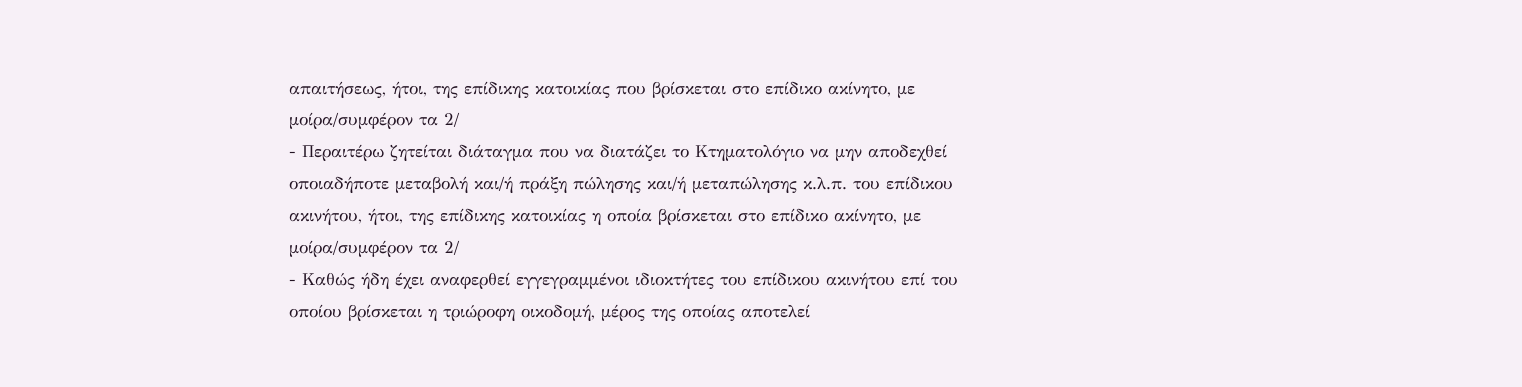απαιτήσεως, ήτοι, της επίδικης κατοικίας που βρίσκεται στο επίδικο ακίνητο, με μοίρα/συμφέρον τα 2/
- Περαιτέρω ζητείται διάταγμα που να διατάζει το Κτηματολόγιο να μην αποδεχθεί οποιαδήποτε μεταβολή και/ή πράξη πώλησης και/ή μεταπώλησης κ.λ.π. του επίδικου ακινήτου, ήτοι, της επίδικης κατοικίας η οποία βρίσκεται στο επίδικο ακίνητο, με μοίρα/συμφέρον τα 2/
- Καθώς ήδη έχει αναφερθεί εγγεγραμμένοι ιδιοκτήτες του επίδικου ακινήτου επί του οποίου βρίσκεται η τριώροφη οικοδομή, μέρος της οποίας αποτελεί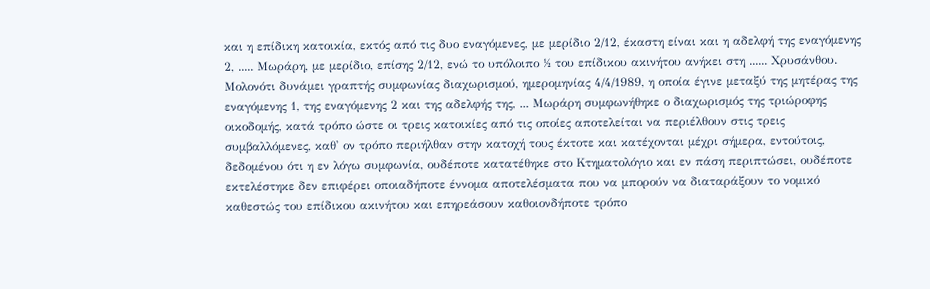και η επίδικη κατοικία, εκτός από τις δυο εναγόμενες, με μερίδιο 2/12, έκαστη είναι και η αδελφή της εναγόμενης 2, ..... Μωράρη, με μερίδιο, επίσης 2/12, ενώ το υπόλοιπο ½ του επίδικου ακινήτου ανήκει στη ...... Χρυσάνθου. Μολονότι δυνάμει γραπτής συμφωνίας διαχωρισμού, ημερομηνίας 4/4/1989, η οποία έγινε μεταξύ της μητέρας της εναγόμενης 1, της εναγόμενης 2 και της αδελφής της, ... Μωράρη συμφωνήθηκε ο διαχωρισμός της τριώροφης οικοδομής, κατά τρόπο ώστε οι τρεις κατοικίες από τις οποίες αποτελείται να περιέλθουν στις τρεις συμβαλλόμενες, καθ' ον τρόπο περιήλθαν στην κατοχή τους έκτοτε και κατέχονται μέχρι σήμερα, εντούτοις, δεδομένου ότι η εν λόγω συμφωνία, ουδέποτε κατατέθηκε στο Κτηματολόγιο και εν πάση περιπτώσει, ουδέποτε εκτελέστηκε δεν επιφέρει οποιαδήποτε έννομα αποτελέσματα που να μπορούν να διαταράξουν το νομικό καθεστώς του επίδικου ακινήτου και επηρεάσουν καθοιονδήποτε τρόπο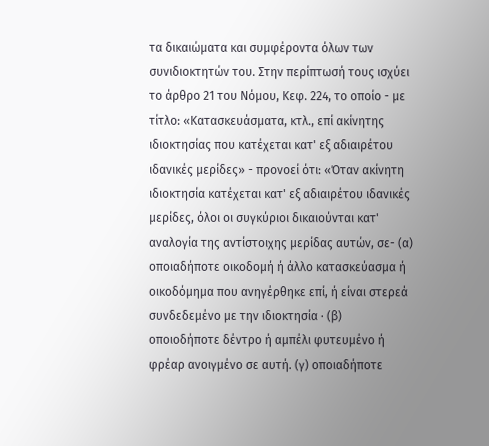τα δικαιώματα και συμφέροντα όλων των συνιδιοκτητών του. Στην περίπτωσή τους ισχύει το άρθρο 21 του Νόμου, Κεφ. 224, το οποίο - με τίτλο: «Κατασκευάσματα, κτλ., επί ακίνητης ιδιοκτησίας που κατέχεται κατ' εξ αδιαιρέτου ιδανικές μερίδες» - προνοεί ότι: «Όταν ακίνητη ιδιοκτησία κατέχεται κατ' εξ αδιαιρέτου ιδανικές μερίδες, όλοι οι συγκύριοι δικαιούνται κατ' αναλογία της αντίστοιχης μερίδας αυτών, σε- (α) οποιαδήποτε οικοδομή ή άλλο κατασκεύασμα ή οικοδόμημα που ανηγέρθηκε επί, ή είναι στερεά συνδεδεμένο με την ιδιοκτησία · (β) οποιοδήποτε δέντρο ή αμπέλι φυτευμένο ή φρέαρ ανοιγμένο σε αυτή. (γ) οποιαδήποτε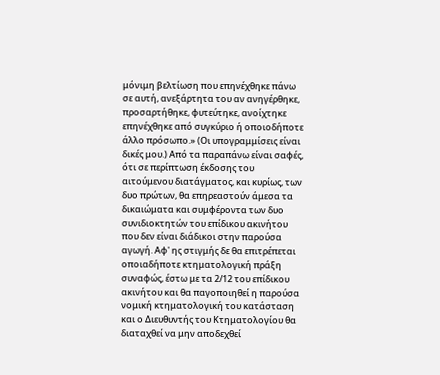μόνιμη βελτίωση που επηνέχθηκε πάνω σε αυτή, ανεξάρτητα του αν ανηγέρθηκε, προσαρτήθηκε, φυτεύτηκε, ανοίχτηκε επηνέχθηκε από συγκύριο ή οποιοδήποτε άλλο πρόσωπο.» (Οι υπογραμμίσεις είναι δικές μου.) Από τα παραπάνω είναι σαφές, ότι σε περίπτωση έκδοσης του αιτούμενου διατάγματος, και κυρίως, των δυο πρώτων, θα επηρεαστούν άμεσα τα δικαιώματα και συμφέροντα των δυο συνιδιοκτητών του επίδικου ακινήτου που δεν είναι διάδικοι στην παρούσα αγωγή. Αφ' ης στιγμής δε θα επιτρέπεται οποιαδήποτε κτηματολογική πράξη συναφώς, έστω με τα 2/12 του επίδικου ακινήτου και θα παγοποιηθεί η παρούσα νομική κτηματολογική του κατάσταση και ο Διευθυντής του Κτηματολογίου θα διαταχθεί να μην αποδεχθεί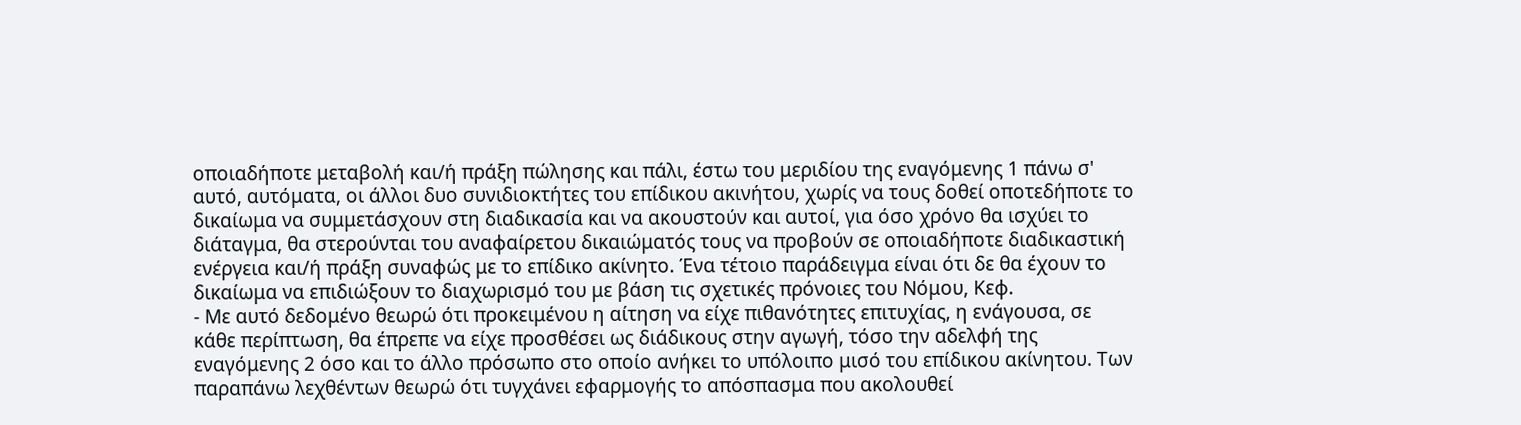οποιαδήποτε μεταβολή και/ή πράξη πώλησης και πάλι, έστω του μεριδίου της εναγόμενης 1 πάνω σ' αυτό, αυτόματα, οι άλλοι δυο συνιδιοκτήτες του επίδικου ακινήτου, χωρίς να τους δοθεί οποτεδήποτε το δικαίωμα να συμμετάσχουν στη διαδικασία και να ακουστούν και αυτοί, για όσο χρόνο θα ισχύει το διάταγμα, θα στερούνται του αναφαίρετου δικαιώματός τους να προβούν σε οποιαδήποτε διαδικαστική ενέργεια και/ή πράξη συναφώς με το επίδικο ακίνητο. Ένα τέτοιο παράδειγμα είναι ότι δε θα έχουν το δικαίωμα να επιδιώξουν το διαχωρισμό του με βάση τις σχετικές πρόνοιες του Νόμου, Κεφ.
- Με αυτό δεδομένο θεωρώ ότι προκειμένου η αίτηση να είχε πιθανότητες επιτυχίας, η ενάγουσα, σε κάθε περίπτωση, θα έπρεπε να είχε προσθέσει ως διάδικους στην αγωγή, τόσο την αδελφή της εναγόμενης 2 όσο και το άλλο πρόσωπο στο οποίο ανήκει το υπόλοιπο μισό του επίδικου ακίνητου. Των παραπάνω λεχθέντων θεωρώ ότι τυγχάνει εφαρμογής το απόσπασμα που ακολουθεί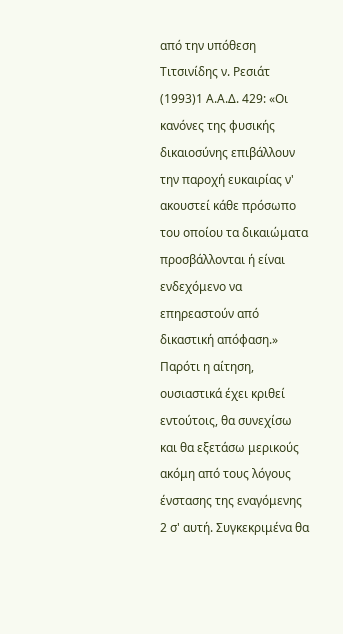από την υπόθεση Τιτσινίδης ν. Ρεσιάτ
(1993)1 Α.Α.Δ. 429: «Οι κανόνες της φυσικής δικαιοσύνης επιβάλλουν την παροχή ευκαιρίας ν' ακουστεί κάθε πρόσωπο του οποίου τα δικαιώματα προσβάλλονται ή είναι ενδεχόμενο να επηρεαστούν από δικαστική απόφαση.» Παρότι η αίτηση, ουσιαστικά έχει κριθεί εντούτοις, θα συνεχίσω και θα εξετάσω μερικούς ακόμη από τους λόγους ένστασης της εναγόμενης 2 σ' αυτή. Συγκεκριμένα θα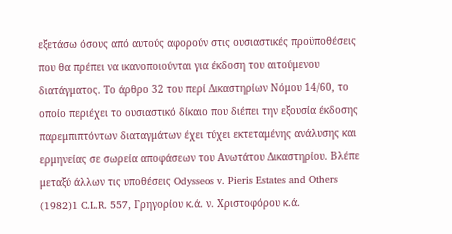εξετάσω όσους από αυτούς αφορούν στις ουσιαστικές προϋποθέσεις που θα πρέπει να ικανοποιούνται για έκδοση του αιτούμενου διατάγματος. Το άρθρο 32 του περί Δικαστηρίων Νόμου 14/60, το οποίο περιέχει το ουσιαστικό δίκαιο που διέπει την εξουσία έκδοσης παρεμπιπτόντων διαταγμάτων έχει τύχει εκτεταμένης ανάλυσης και ερμηνείας σε σωρεία αποφάσεων του Ανωτάτου Δικαστηρίου. Βλέπε μεταξύ άλλων τις υποθέσεις Odysseos v. Pieris Estates and Others
(1982)1 C.L.R. 557, Γρηγορίου κ.ά. ν. Χριστοφόρου κ.ά.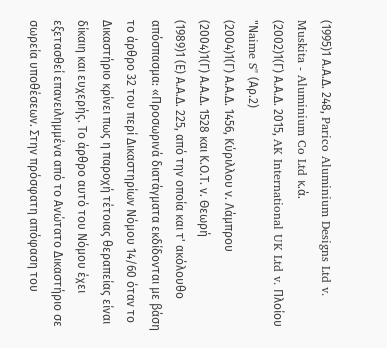(1995)1 Α.Α.Δ. 248, Parico Aluminium Designs Ltd v. Muskita - Aluminium Co Ltd κ.ά.
(2002)1(Γ) Α.Α.Δ. 2015, AK International UK Ltd v. Πλοίου "Νaime S" (Αρ.2)
(2004)1(Γ) Α.Α.Δ. 1456, Κύριλλου ν. Λάμπρου
(2004)1(Γ) Α.Α.Δ. 1528 και Κ.Ο.Τ. ν. Θεωρή
(1989)1 (Ε) Α.Α.Δ. 225, από την οποία και τ' ακόλουθο απόσπασμα: «Προσωρινά διατάγματα εκδίδονται με βάση το άρθρο 32 του περί Δικαστηρίων Νόμου 14/60 όταν το Δικαστήριο κρίνει πως η παροχή τέτοιας θεραπείας είναι δίκαιη και ευχερής. Το άρθρο αυτό του Νόμου έχει εξετασθεί επανειλημμένα από το Ανώτατο Δικαστήριο σε σωρεία υποθέσεων. Στην πρόσφατη απόφαση του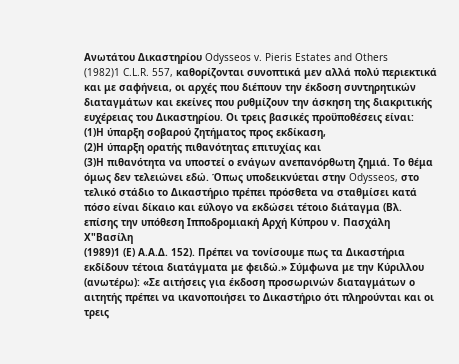Ανωτάτου Δικαστηρίου Odysseos v. Pieris Estates and Others
(1982)1 C.L.R. 557, καθορίζονται συνοπτικά μεν αλλά πολύ περιεκτικά και με σαφήνεια, οι αρχές που διέπουν την έκδοση συντηρητικών διαταγμάτων και εκείνες που ρυθμίζουν την άσκηση της διακριτικής ευχέρειας του Δικαστηρίου. Οι τρεις βασικές προϋποθέσεις είναι:
(1)Η ύπαρξη σοβαρού ζητήματος προς εκδίκαση,
(2)Η ύπαρξη ορατής πιθανότητας επιτυχίας και
(3)Η πιθανότητα να υποστεί ο ενάγων ανεπανόρθωτη ζημιά. Το θέμα όμως δεν τελειώνει εδώ. Όπως υποδεικνύεται στην Odysseos, στο τελικό στάδιο το Δικαστήριο πρέπει πρόσθετα να σταθμίσει κατά πόσο είναι δίκαιο και εύλογο να εκδώσει τέτοιο διάταγμα (Βλ. επίσης την υπόθεση Ιπποδρομιακή Αρχή Κύπρου ν. Πασχάλη Χ"Bασίλη
(1989)1 (Ε) Α.Α.Δ. 152). Πρέπει να τονίσουμε πως τα Δικαστήρια εκδίδουν τέτοια διατάγματα με φειδώ.» Σύμφωνα με την Κύριλλου (ανωτέρω): «Σε αιτήσεις για έκδοση προσωρινών διαταγμάτων ο αιτητής πρέπει να ικανοποιήσει το Δικαστήριο ότι πληρούνται και οι τρεις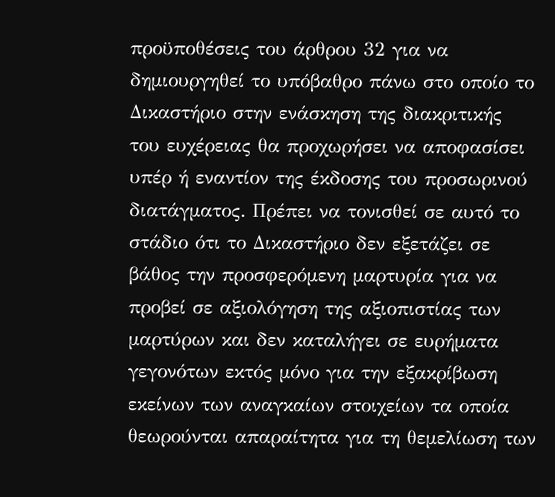προϋποθέσεις του άρθρου 32 για να δημιουργηθεί το υπόβαθρο πάνω στο οποίο το Δικαστήριο στην ενάσκηση της διακριτικής του ευχέρειας θα προχωρήσει να αποφασίσει υπέρ ή εναντίον της έκδοσης του προσωρινού διατάγματος. Πρέπει να τονισθεί σε αυτό το στάδιο ότι το Δικαστήριο δεν εξετάζει σε βάθος την προσφερόμενη μαρτυρία για να προβεί σε αξιολόγηση της αξιοπιστίας των μαρτύρων και δεν καταλήγει σε ευρήματα γεγονότων εκτός μόνο για την εξακρίβωση εκείνων των αναγκαίων στοιχείων τα οποία θεωρούνται απαραίτητα για τη θεμελίωση των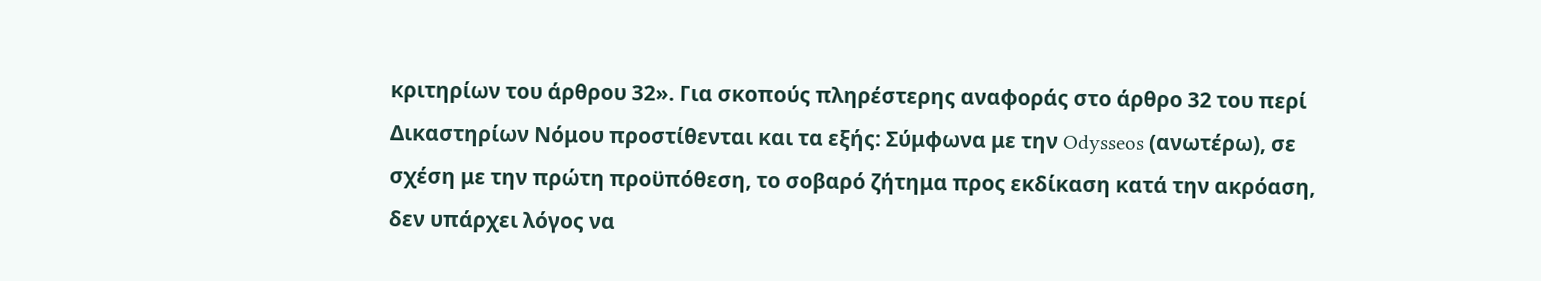κριτηρίων του άρθρου 32». Για σκοπούς πληρέστερης αναφοράς στο άρθρο 32 του περί Δικαστηρίων Νόμου προστίθενται και τα εξής: Σύμφωνα με την Odysseos (ανωτέρω), σε σχέση με την πρώτη προϋπόθεση, το σοβαρό ζήτημα προς εκδίκαση κατά την ακρόαση, δεν υπάρχει λόγος να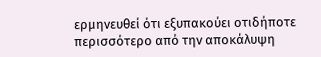ερμηνευθεί ότι εξυπακούει οτιδήποτε περισσότερο από την αποκάλυψη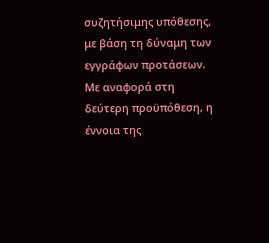συζητήσιμης υπόθεσης, με βάση τη δύναμη των εγγράφων προτάσεων. Με αναφορά στη δεύτερη προϋπόθεση, η έννοια της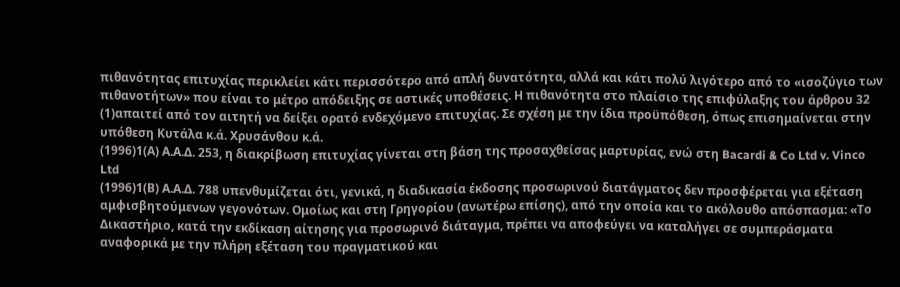πιθανότητας επιτυχίας περικλείει κάτι περισσότερο από απλή δυνατότητα, αλλά και κάτι πολύ λιγότερο από το «ισοζύγιο των πιθανοτήτων» που είναι το μέτρο απόδειξης σε αστικές υποθέσεις. Η πιθανότητα στο πλαίσιο της επιφύλαξης του άρθρου 32
(1)απαιτεί από τον αιτητή να δείξει ορατό ενδεχόμενο επιτυχίας. Σε σχέση με την ίδια προϋπόθεση, όπως επισημαίνεται στην υπόθεση Κυτάλα κ.ά. Χρυσάνθου κ.ά.
(1996)1(Α) Α.Α.Δ. 253, η διακρίβωση επιτυχίας γίνεται στη βάση της προσαχθείσας μαρτυρίας, ενώ στη Bacardi & Co Ltd v. Vinco Ltd
(1996)1(Β) Α.Α.Δ. 788 υπενθυμίζεται ότι, γενικά, η διαδικασία έκδοσης προσωρινού διατάγματος δεν προσφέρεται για εξέταση αμφισβητούμενων γεγονότων. Ομοίως και στη Γρηγορίου (ανωτέρω επίσης), από την οποία και το ακόλουθο απόσπασμα: «Το Δικαστήριο, κατά την εκδίκαση αίτησης για προσωρινό διάταγμα, πρέπει να αποφεύγει να καταλήγει σε συμπεράσματα αναφορικά με την πλήρη εξέταση του πραγματικού και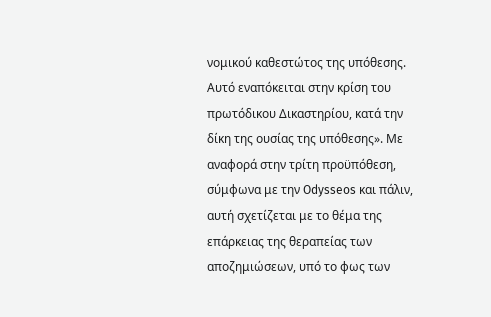νομικού καθεστώτος της υπόθεσης. Αυτό εναπόκειται στην κρίση του πρωτόδικου Δικαστηρίου, κατά την δίκη της ουσίας της υπόθεσης». Με αναφορά στην τρίτη προϋπόθεση, σύμφωνα με την Odysseos και πάλιν, αυτή σχετίζεται με το θέμα της επάρκειας της θεραπείας των αποζημιώσεων, υπό το φως των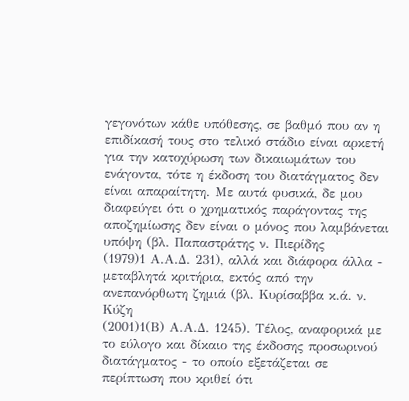γεγονότων κάθε υπόθεσης, σε βαθμό που αν η επιδίκασή τους στο τελικό στάδιο είναι αρκετή για την κατοχύρωση των δικαιωμάτων του ενάγοντα, τότε η έκδοση του διατάγματος δεν είναι απαραίτητη. Με αυτά φυσικά, δε μου διαφεύγει ότι ο χρηματικός παράγοντας της αποζημίωσης δεν είναι ο μόνος που λαμβάνεται υπόψη (βλ. Παπαστράτης ν. Πιερίδης
(1979)1 Α.Α.Δ. 231), αλλά και διάφορα άλλα - μεταβλητά κριτήρια, εκτός από την ανεπανόρθωτη ζημιά (βλ. Κυρίσαββα κ.ά. ν. Κύζη
(2001)1(Β) Α.Α.Δ. 1245). Τέλος, αναφορικά με το εύλογο και δίκαιο της έκδοσης προσωρινού διατάγματος - το οποίο εξετάζεται σε περίπτωση που κριθεί ότι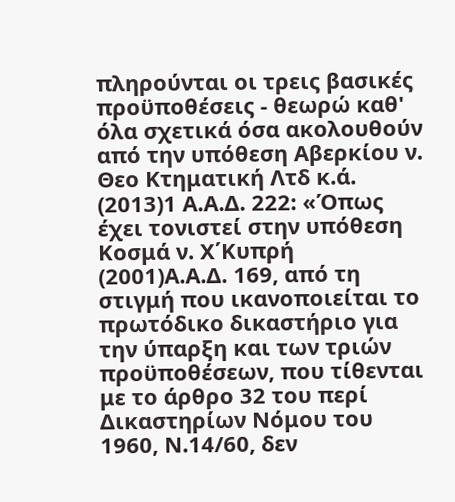πληρούνται οι τρεις βασικές προϋποθέσεις - θεωρώ καθ' όλα σχετικά όσα ακολουθούν από την υπόθεση Αβερκίου ν. Θεο Κτηματική Λτδ κ.ά.
(2013)1 Α.Α.Δ. 222: «Όπως έχει τονιστεί στην υπόθεση Κοσμά ν. Χ΄Κυπρή
(2001)Α.Α.Δ. 169, από τη στιγμή που ικανοποιείται το πρωτόδικο δικαστήριο για την ύπαρξη και των τριών προϋποθέσεων, που τίθενται με το άρθρο 32 του περί Δικαστηρίων Νόμου του 1960, Ν.14/60, δεν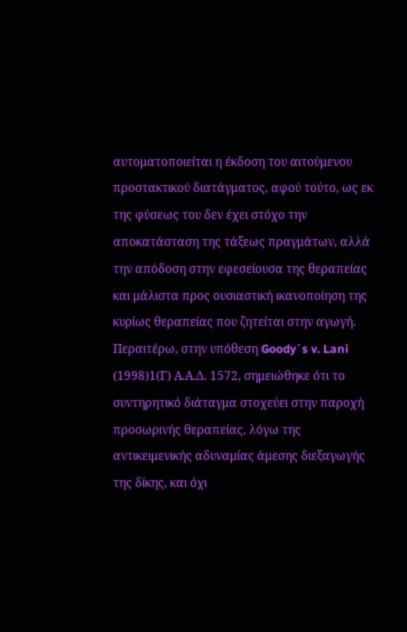αυτοματοποιείται η έκδοση του αιτούμενου προστακτικού διατάγματος, αφού τούτο, ως εκ της φύσεως του δεν έχει στόχο την αποκατάσταση της τάξεως πραγμάτων, αλλά την απόδοση στην εφεσείουσα της θεραπείας και μάλιστα προς ουσιαστική ικανοποίηση της κυρίως θεραπείας που ζητείται στην αγωγή. Περαιτέρω, στην υπόθεση Goody´s v. Lani
(1998)1(Γ) Α.Α.Δ. 1572, σημειώθηκε ότι το συντηρητικό διάταγμα στοχεύει στην παροχή προσωρινής θεραπείας, λόγω της αντικειμενικής αδυναμίας άμεσης διεξαγωγής της δίκης, και όχι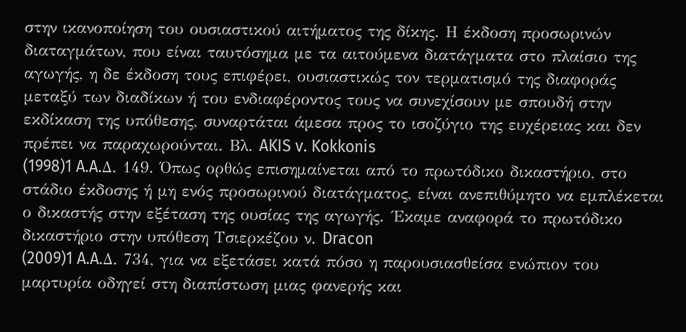στην ικανοποίηση του ουσιαστικού αιτήματος της δίκης. Η έκδοση προσωρινών διαταγμάτων, που είναι ταυτόσημα με τα αιτούμενα διατάγματα στο πλαίσιο της αγωγής, η δε έκδοση τους επιφέρει, ουσιαστικώς τον τερματισμό της διαφοράς μεταξύ των διαδίκων ή του ενδιαφέροντος τους να συνεχίσουν με σπουδή στην εκδίκαση της υπόθεσης, συναρτάται άμεσα προς το ισοζύγιο της ευχέρειας και δεν πρέπει να παραχωρούνται. Βλ. AKIS v. Kokkonis
(1998)1 A.A.Δ. 149. Όπως ορθώς επισημαίνεται από το πρωτόδικο δικαστήριο, στο στάδιο έκδοσης ή μη ενός προσωρινού διατάγματος, είναι ανεπιθύμητο να εμπλέκεται ο δικαστής στην εξέταση της ουσίας της αγωγής. ΄Εκαμε αναφορά το πρωτόδικο δικαστήριο στην υπόθεση Τσιερκέζου ν. Dracon
(2009)1 A.A.Δ. 734, για να εξετάσει κατά πόσο η παρουσιασθείσα ενώπιον του μαρτυρία οδηγεί στη διαπίστωση μιας φανερής και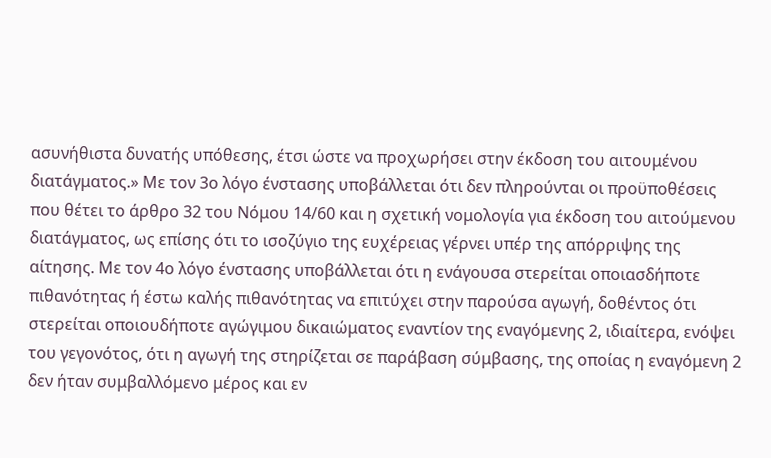ασυνήθιστα δυνατής υπόθεσης, έτσι ώστε να προχωρήσει στην έκδοση του αιτουμένου διατάγματος.» Με τον 3ο λόγο ένστασης υποβάλλεται ότι δεν πληρούνται οι προϋποθέσεις που θέτει το άρθρο 32 του Νόμου 14/60 και η σχετική νομολογία για έκδοση του αιτούμενου διατάγματος, ως επίσης ότι το ισοζύγιο της ευχέρειας γέρνει υπέρ της απόρριψης της αίτησης. Με τον 4ο λόγο ένστασης υποβάλλεται ότι η ενάγουσα στερείται οποιασδήποτε πιθανότητας ή έστω καλής πιθανότητας να επιτύχει στην παρούσα αγωγή, δοθέντος ότι στερείται οποιουδήποτε αγώγιμου δικαιώματος εναντίον της εναγόμενης 2, ιδιαίτερα, ενόψει του γεγονότος, ότι η αγωγή της στηρίζεται σε παράβαση σύμβασης, της οποίας η εναγόμενη 2 δεν ήταν συμβαλλόμενο μέρος και εν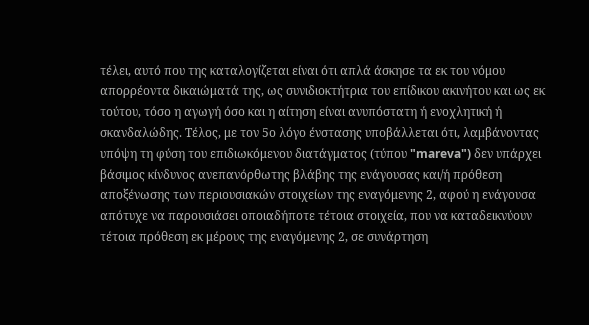τέλει, αυτό που της καταλογίζεται είναι ότι απλά άσκησε τα εκ του νόμου απορρέοντα δικαιώματά της, ως συνιδιοκτήτρια του επίδικου ακινήτου και ως εκ τούτου, τόσο η αγωγή όσο και η αίτηση είναι ανυπόστατη ή ενοχλητική ή σκανδαλώδης. Τέλος, με τον 5ο λόγο ένστασης υποβάλλεται ότι, λαμβάνοντας υπόψη τη φύση του επιδιωκόμενου διατάγματος (τύπου "mareva") δεν υπάρχει βάσιμος κίνδυνος ανεπανόρθωτης βλάβης της ενάγουσας και/ή πρόθεση αποξένωσης των περιουσιακών στοιχείων της εναγόμενης 2, αφού η ενάγουσα απότυχε να παρουσιάσει οποιαδήποτε τέτοια στοιχεία, που να καταδεικνύουν τέτοια πρόθεση εκ μέρους της εναγόμενης 2, σε συνάρτηση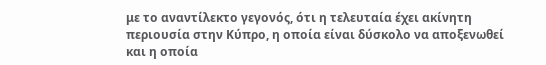με το αναντίλεκτο γεγονός, ότι η τελευταία έχει ακίνητη περιουσία στην Κύπρο, η οποία είναι δύσκολο να αποξενωθεί και η οποία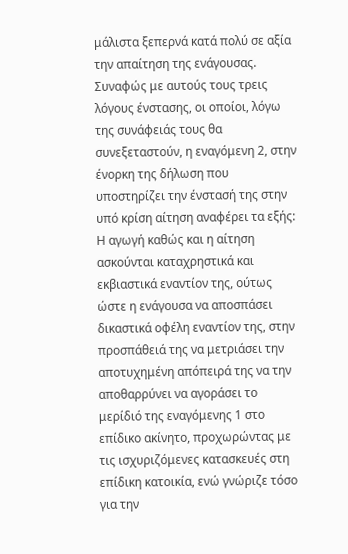μάλιστα ξεπερνά κατά πολύ σε αξία την απαίτηση της ενάγουσας. Συναφώς με αυτούς τους τρεις λόγους ένστασης, οι οποίοι, λόγω της συνάφειάς τους θα συνεξεταστούν, η εναγόμενη 2, στην ένορκη της δήλωση που υποστηρίζει την ένστασή της στην υπό κρίση αίτηση αναφέρει τα εξής: Η αγωγή καθώς και η αίτηση ασκούνται καταχρηστικά και εκβιαστικά εναντίον της, ούτως ώστε η ενάγουσα να αποσπάσει δικαστικά οφέλη εναντίον της, στην προσπάθειά της να μετριάσει την αποτυχημένη απόπειρά της να την αποθαρρύνει να αγοράσει το μερίδιό της εναγόμενης 1 στο επίδικο ακίνητο, προχωρώντας με τις ισχυριζόμενες κατασκευές στη επίδικη κατοικία, ενώ γνώριζε τόσο για την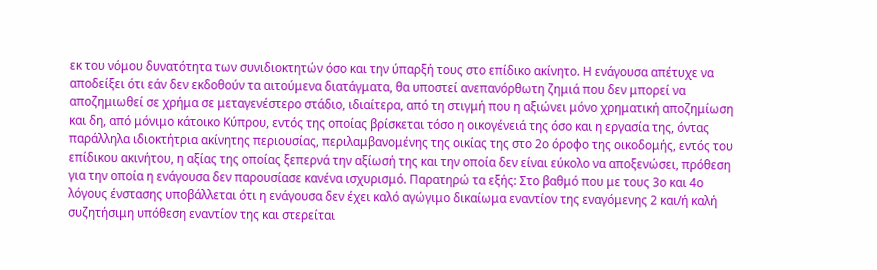εκ του νόμου δυνατότητα των συνιδιοκτητών όσο και την ύπαρξή τους στο επίδικο ακίνητο. Η ενάγουσα απέτυχε να αποδείξει ότι εάν δεν εκδοθούν τα αιτούμενα διατάγματα, θα υποστεί ανεπανόρθωτη ζημιά που δεν μπορεί να αποζημιωθεί σε χρήμα σε μεταγενέστερο στάδιο, ιδιαίτερα, από τη στιγμή που η αξιώνει μόνο χρηματική αποζημίωση και δη, από μόνιμο κάτοικο Κύπρου, εντός της οποίας βρίσκεται τόσο η οικογένειά της όσο και η εργασία της, όντας παράλληλα ιδιοκτήτρια ακίνητης περιουσίας, περιλαμβανομένης της οικίας της στο 2ο όροφο της οικοδομής, εντός του επίδικου ακινήτου, η αξίας της οποίας ξεπερνά την αξίωσή της και την οποία δεν είναι εύκολο να αποξενώσει, πρόθεση για την οποία η ενάγουσα δεν παρουσίασε κανένα ισχυρισμό. Παρατηρώ τα εξής: Στο βαθμό που με τους 3ο και 4ο λόγους ένστασης υποβάλλεται ότι η ενάγουσα δεν έχει καλό αγώγιμο δικαίωμα εναντίον της εναγόμενης 2 και/ή καλή συζητήσιμη υπόθεση εναντίον της και στερείται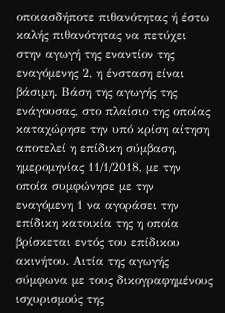οποιασδήποτε πιθανότητας ή έστω καλής πιθανότητας να πετύχει στην αγωγή της εναντίον της εναγόμενης 2, η ένσταση είναι βάσιμη. Βάση της αγωγής της ενάγουσας, στο πλαίσιο της οποίας καταχώρησε την υπό κρίση αίτηση αποτελεί η επίδικη σύμβαση, ημερομηνίας 11/1/2018, με την οποία συμφώνησε με την εναγόμενη 1 να αγοράσει την επίδικη κατοικία της η οποία βρίσκεται εντός του επίδικου ακινήτου. Αιτία της αγωγής σύμφωνα με τους δικογραφημένους ισχυρισμούς της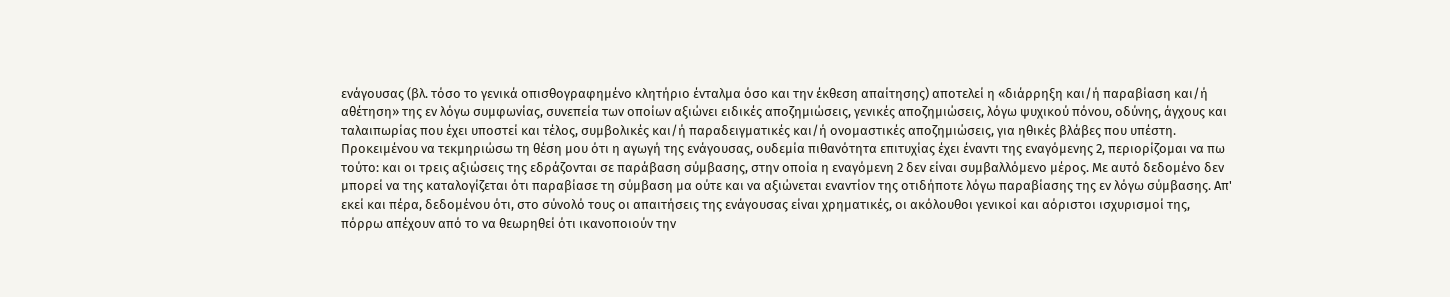ενάγουσας (βλ. τόσο το γενικά οπισθογραφημένο κλητήριο ένταλμα όσο και την έκθεση απαίτησης) αποτελεί η «διάρρηξη και/ή παραβίαση και/ή αθέτηση» της εν λόγω συμφωνίας, συνεπεία των οποίων αξιώνει ειδικές αποζημιώσεις, γενικές αποζημιώσεις, λόγω ψυχικού πόνου, οδύνης, άγχους και ταλαιπωρίας που έχει υποστεί και τέλος, συμβολικές και/ή παραδειγματικές και/ή ονομαστικές αποζημιώσεις, για ηθικές βλάβες που υπέστη. Προκειμένου να τεκμηριώσω τη θέση μου ότι η αγωγή της ενάγουσας, ουδεμία πιθανότητα επιτυχίας έχει έναντι της εναγόμενης 2, περιορίζομαι να πω τούτο: και οι τρεις αξιώσεις της εδράζονται σε παράβαση σύμβασης, στην οποία η εναγόμενη 2 δεν είναι συμβαλλόμενο μέρος. Με αυτό δεδομένο δεν μπορεί να της καταλογίζεται ότι παραβίασε τη σύμβαση μα ούτε και να αξιώνεται εναντίον της οτιδήποτε λόγω παραβίασης της εν λόγω σύμβασης. Απ' εκεί και πέρα, δεδομένου ότι, στο σύνολό τους οι απαιτήσεις της ενάγουσας είναι χρηματικές, οι ακόλουθοι γενικοί και αόριστοι ισχυρισμοί της, πόρρω απέχουν από το να θεωρηθεί ότι ικανοποιούν την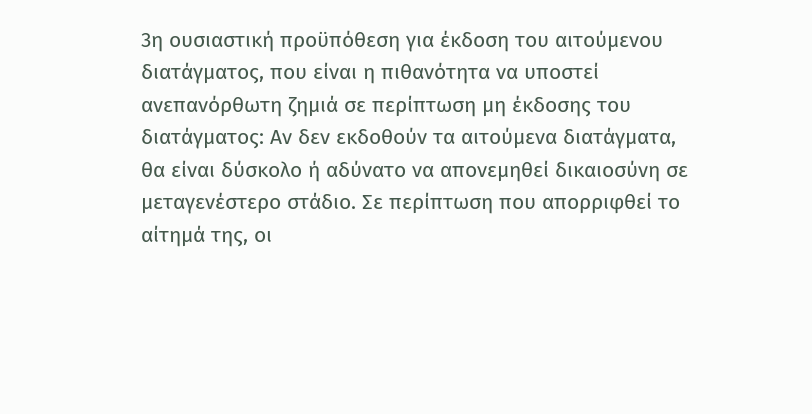3η ουσιαστική προϋπόθεση για έκδοση του αιτούμενου διατάγματος, που είναι η πιθανότητα να υποστεί ανεπανόρθωτη ζημιά σε περίπτωση μη έκδοσης του διατάγματος: Αν δεν εκδοθούν τα αιτούμενα διατάγματα, θα είναι δύσκολο ή αδύνατο να απονεμηθεί δικαιοσύνη σε μεταγενέστερο στάδιο. Σε περίπτωση που απορριφθεί το αίτημά της, οι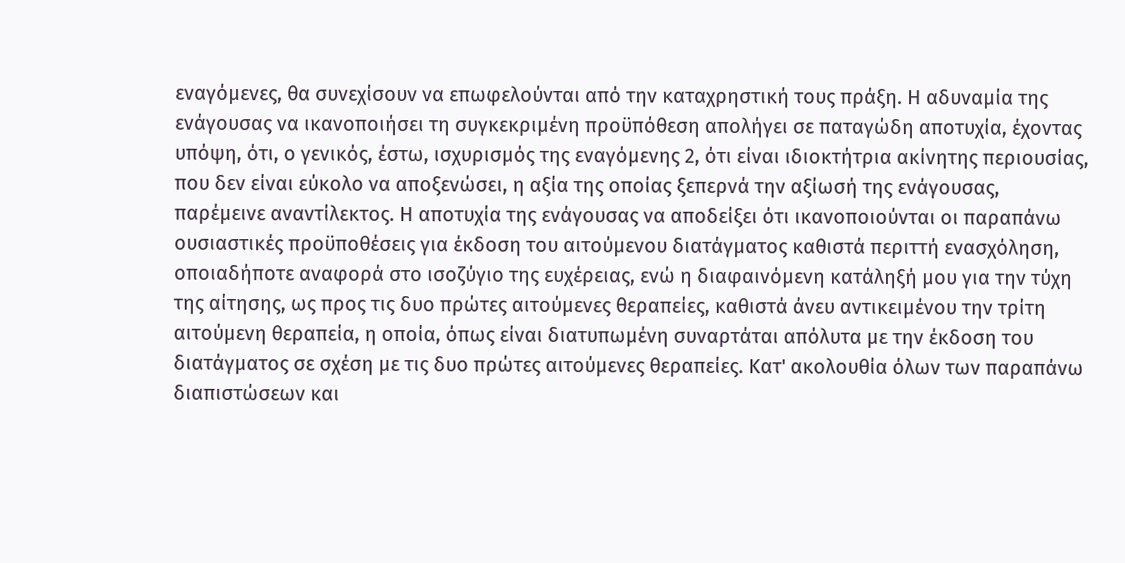εναγόμενες, θα συνεχίσουν να επωφελούνται από την καταχρηστική τους πράξη. Η αδυναμία της ενάγουσας να ικανοποιήσει τη συγκεκριμένη προϋπόθεση απολήγει σε παταγώδη αποτυχία, έχοντας υπόψη, ότι, ο γενικός, έστω, ισχυρισμός της εναγόμενης 2, ότι είναι ιδιοκτήτρια ακίνητης περιουσίας, που δεν είναι εύκολο να αποξενώσει, η αξία της οποίας ξεπερνά την αξίωσή της ενάγουσας, παρέμεινε αναντίλεκτος. Η αποτυχία της ενάγουσας να αποδείξει ότι ικανοποιούνται οι παραπάνω ουσιαστικές προϋποθέσεις για έκδοση του αιτούμενου διατάγματος καθιστά περιττή ενασχόληση, οποιαδήποτε αναφορά στο ισοζύγιο της ευχέρειας, ενώ η διαφαινόμενη κατάληξή μου για την τύχη της αίτησης, ως προς τις δυο πρώτες αιτούμενες θεραπείες, καθιστά άνευ αντικειμένου την τρίτη αιτούμενη θεραπεία, η οποία, όπως είναι διατυπωμένη συναρτάται απόλυτα με την έκδοση του διατάγματος σε σχέση με τις δυο πρώτες αιτούμενες θεραπείες. Κατ' ακολουθία όλων των παραπάνω διαπιστώσεων και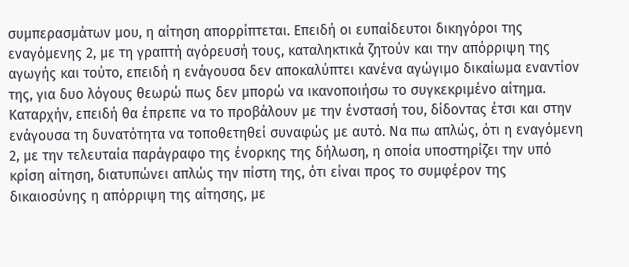συμπερασμάτων μου, η αίτηση απορρίπτεται. Επειδή οι ευπαίδευτοι δικηγόροι της εναγόμενης 2, με τη γραπτή αγόρευσή τους, καταληκτικά ζητούν και την απόρριψη της αγωγής και τούτο, επειδή η ενάγουσα δεν αποκαλύπτει κανένα αγώγιμο δικαίωμα εναντίον της, για δυο λόγους θεωρώ πως δεν μπορώ να ικανοποιήσω το συγκεκριμένο αίτημα. Καταρχήν, επειδή θα έπρεπε να το προβάλουν με την ένστασή του, δίδοντας έτσι και στην ενάγουσα τη δυνατότητα να τοποθετηθεί συναφώς με αυτό. Να πω απλώς, ότι η εναγόμενη 2, με την τελευταία παράγραφο της ένορκης της δήλωση, η οποία υποστηρίζει την υπό κρίση αίτηση, διατυπώνει απλώς την πίστη της, ότι είναι προς το συμφέρον της δικαιοσύνης η απόρριψη της αίτησης, με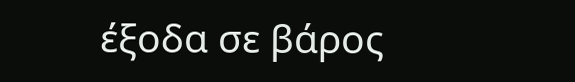έξοδα σε βάρος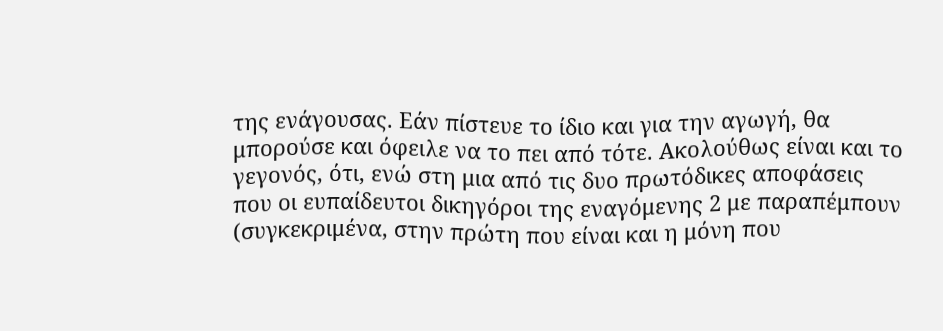της ενάγουσας. Εάν πίστευε το ίδιο και για την αγωγή, θα μπορούσε και όφειλε να το πει από τότε. Ακολούθως είναι και το γεγονός, ότι, ενώ στη μια από τις δυο πρωτόδικες αποφάσεις που οι ευπαίδευτοι δικηγόροι της εναγόμενης 2 με παραπέμπουν (συγκεκριμένα, στην πρώτη που είναι και η μόνη που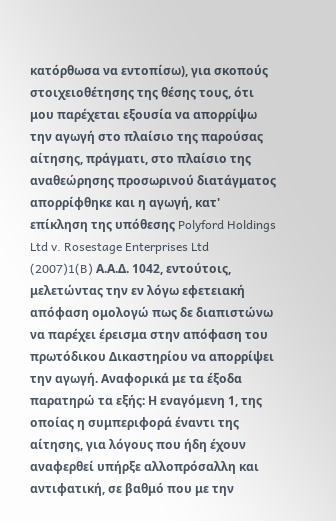κατόρθωσα να εντοπίσω), για σκοπούς στοιχειοθέτησης της θέσης τους, ότι μου παρέχεται εξουσία να απορρίψω την αγωγή στο πλαίσιο της παρούσας αίτησης, πράγματι, στο πλαίσιο της αναθεώρησης προσωρινού διατάγματος απορρίφθηκε και η αγωγή, κατ' επίκληση της υπόθεσης Polyford Holdings Ltd v. Rosestage Enterprises Ltd
(2007)1(B) Α.Α.Δ. 1042, εντούτοις, μελετώντας την εν λόγω εφετειακή απόφαση ομολογώ πως δε διαπιστώνω να παρέχει έρεισμα στην απόφαση του πρωτόδικου Δικαστηρίου να απορρίψει την αγωγή. Αναφορικά με τα έξοδα παρατηρώ τα εξής: Η εναγόμενη 1, της οποίας η συμπεριφορά έναντι της αίτησης, για λόγους που ήδη έχουν αναφερθεί υπήρξε αλλοπρόσαλλη και αντιφατική, σε βαθμό που με την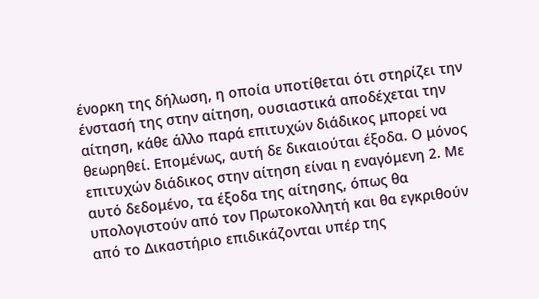ένορκη της δήλωση, η οποία υποτίθεται ότι στηρίζει την ένστασή της στην αίτηση, ουσιαστικά αποδέχεται την αίτηση, κάθε άλλο παρά επιτυχών διάδικος μπορεί να θεωρηθεί. Επομένως, αυτή δε δικαιούται έξοδα. Ο μόνος επιτυχών διάδικος στην αίτηση είναι η εναγόμενη 2. Με αυτό δεδομένο, τα έξοδα της αίτησης, όπως θα υπολογιστούν από τον Πρωτοκολλητή και θα εγκριθούν από το Δικαστήριο επιδικάζονται υπέρ της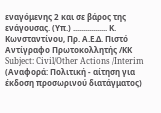εναγόμενης 2 και σε βάρος της ενάγουσας. (Υπ.) ................. Κ. Κωνσταντίνου, Πρ. Α.Ε.Δ. Πιστό Αντίγραφο Πρωτοκολλητής /ΚΚ Subject: Civil/Other Actions /Interim (Αναφορά: Πολιτική - αίτηση για έκδοση προσωρινού διατάγματος)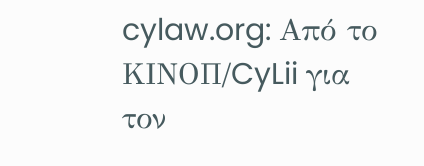cylaw.org: Από το ΚΙΝOΠ/CyLii για τον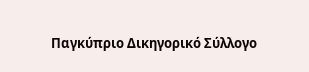Παγκύπριο Δικηγορικό Σύλλογο